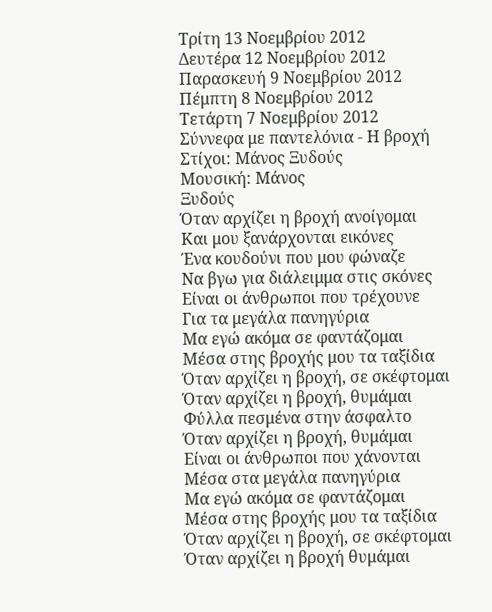Τρίτη 13 Νοεμβρίου 2012
Δευτέρα 12 Νοεμβρίου 2012
Παρασκευή 9 Νοεμβρίου 2012
Πέμπτη 8 Νοεμβρίου 2012
Τετάρτη 7 Νοεμβρίου 2012
Σύννεφα με παντελόνια - Η βροχή
Στίχοι: Μάνος Ξυδούς
Μουσική: Μάνος
Ξυδούς
Όταν αρχίζει η βροχή ανοίγομαι
Και μου ξανάρχονται εικόνες
Ένα κουδούνι που μου φώναζε
Να βγω για διάλειμμα στις σκόνες
Είναι οι άνθρωποι που τρέχουνε
Για τα μεγάλα πανηγύρια
Μα εγώ ακόμα σε φαντάζομαι
Μέσα στης βροχής μου τα ταξίδια
Όταν αρχίζει η βροχή, σε σκέφτομαι
Όταν αρχίζει η βροχή, θυμάμαι
Φύλλα πεσμένα στην άσφαλτο
Όταν αρχίζει η βροχή, θυμάμαι
Είναι οι άνθρωποι που χάνονται
Μέσα στα μεγάλα πανηγύρια
Μα εγώ ακόμα σε φαντάζομαι
Μέσα στης βροχής μου τα ταξίδια
Όταν αρχίζει η βροχή, σε σκέφτομαι
Όταν αρχίζει η βροχή θυμάμαι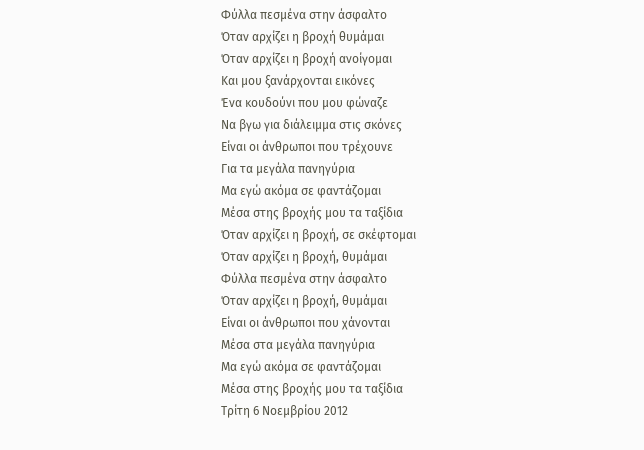Φύλλα πεσμένα στην άσφαλτο
Όταν αρχίζει η βροχή θυμάμαι
Όταν αρχίζει η βροχή ανοίγομαι
Και μου ξανάρχονται εικόνες
Ένα κουδούνι που μου φώναζε
Να βγω για διάλειμμα στις σκόνες
Είναι οι άνθρωποι που τρέχουνε
Για τα μεγάλα πανηγύρια
Μα εγώ ακόμα σε φαντάζομαι
Μέσα στης βροχής μου τα ταξίδια
Όταν αρχίζει η βροχή, σε σκέφτομαι
Όταν αρχίζει η βροχή, θυμάμαι
Φύλλα πεσμένα στην άσφαλτο
Όταν αρχίζει η βροχή, θυμάμαι
Είναι οι άνθρωποι που χάνονται
Μέσα στα μεγάλα πανηγύρια
Μα εγώ ακόμα σε φαντάζομαι
Μέσα στης βροχής μου τα ταξίδια
Τρίτη 6 Νοεμβρίου 2012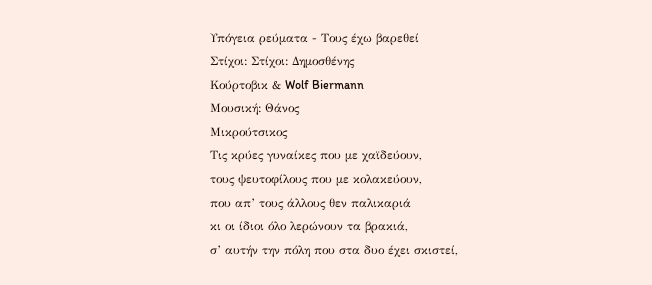Υπόγεια ρεύματα - Τους έχω βαρεθεί
Στίχοι: Στίχοι: Δημοσθένης
Κούρτοβικ & Wolf Biermann
Μουσική: Θάνος
Μικρούτσικος
Τις κρύες γυναίκες που με χαϊδεύουν,
τους ψευτοφίλους που με κολακεύουν,
που απ’ τους άλλους θεν παλικαριά
κι οι ίδιοι όλο λερώνουν τα βρακιά,
σ’ αυτήν την πόλη που στα δυο έχει σκιστεί,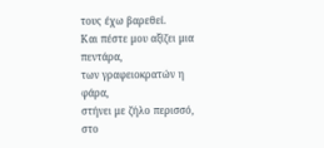τους έχω βαρεθεί.
Και πέστε μου αξίζει μια πεντάρα,
των γραφειοκρατών η φάρα,
στήνει με ζήλο περισσό,
στο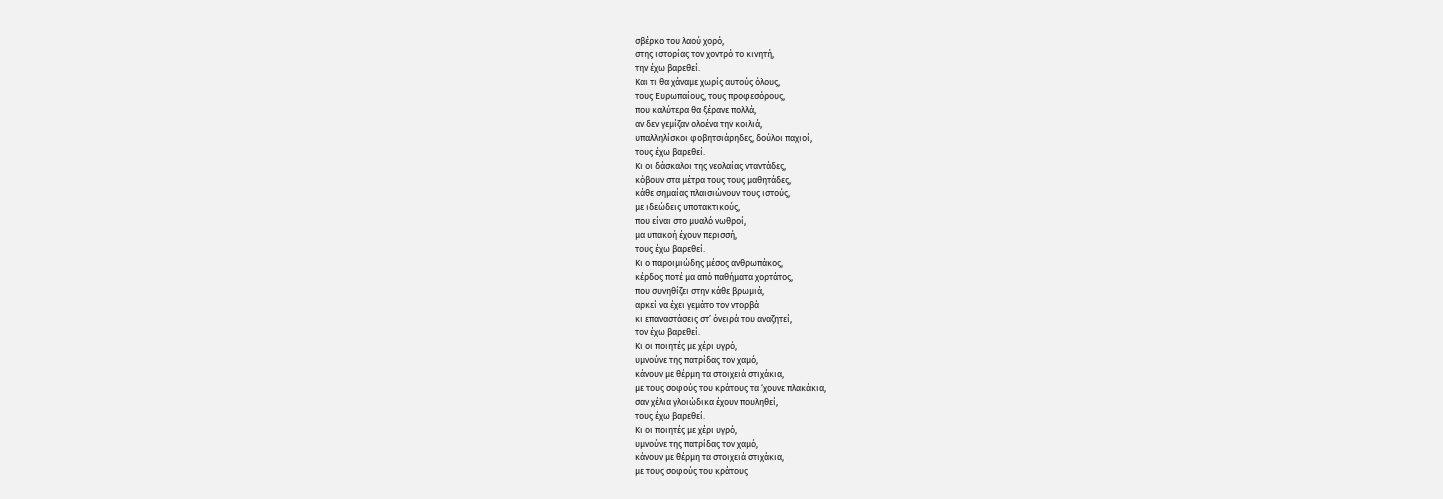σβέρκο του λαού χορό,
στης ιστορίας τον χοντρό το κινητή,
την έχω βαρεθεί.
Και τι θα χάναμε χωρίς αυτούς όλους,
τους Ευρωπαίους, τους προφεσόρους,
που καλύτερα θα ξέρανε πολλά,
αν δεν γεμίζαν ολοένα την κοιλιά,
υπαλληλίσκοι φοβητσιάρηδες, δούλοι παχιοί,
τους έχω βαρεθεί.
Κι οι δάσκαλοι της νεολαίας νταντάδες,
κόβουν στα μέτρα τους τους μαθητάδες,
κάθε σημαίας πλαισιώνουν τους ιστούς,
με ιδεώδεις υποτακτικούς,
που είναι στο μυαλό νωθροί,
μα υπακοή έχουν περισσή,
τους έχω βαρεθεί.
Κι ο παροιμιώδης μέσος ανθρωπάκος,
κέρδος ποτέ μα από παθήματα χορτάτος,
που συνηθίζει στην κάθε βρωμιά,
αρκεί να έχει γεμάτο τον ντορβά
κι επαναστάσεις στ’ όνειρά του αναζητεί,
τον έχω βαρεθεί.
Κι οι ποιητές με χέρι υγρό,
υμνούνε της πατρίδας τον χαμό,
κάνουν με θέρμη τα στοιχειά στιχάκια,
με τους σοφούς του κράτους τα ‘χουνε πλακάκια,
σαν χέλια γλοιώδικα έχουν πουληθεί,
τους έχω βαρεθεί.
Κι οι ποιητές με χέρι υγρό,
υμνούνε της πατρίδας τον χαμό,
κάνουν με θέρμη τα στοιχειά στιχάκια,
με τους σοφούς του κράτους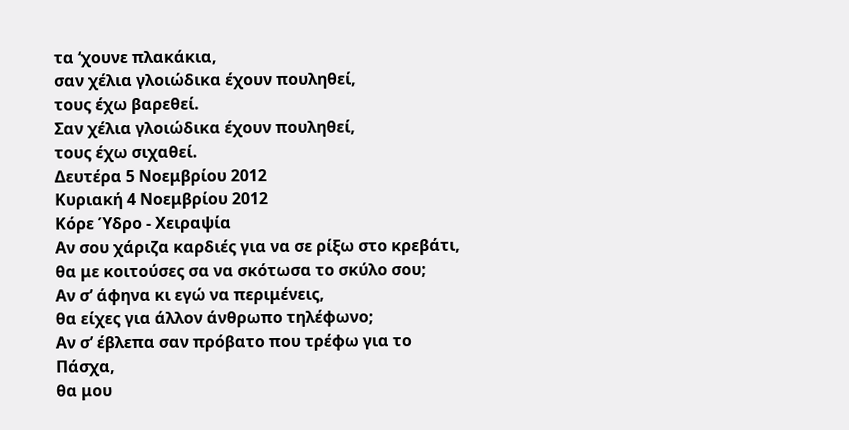τα ‘χουνε πλακάκια,
σαν χέλια γλοιώδικα έχουν πουληθεί,
τους έχω βαρεθεί.
Σαν χέλια γλοιώδικα έχουν πουληθεί,
τους έχω σιχαθεί.
Δευτέρα 5 Νοεμβρίου 2012
Κυριακή 4 Νοεμβρίου 2012
Κόρε Ύδρο - Χειραψία
Αν σου χάριζα καρδιές για να σε ρίξω στο κρεβάτι,
θα με κοιτούσες σα να σκότωσα το σκύλο σου;
Αν σ’ άφηνα κι εγώ να περιμένεις,
θα είχες για άλλον άνθρωπο τηλέφωνο;
Αν σ’ έβλεπα σαν πρόβατο που τρέφω για το Πάσχα,
θα μου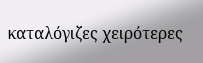καταλόγιζες χειρότερες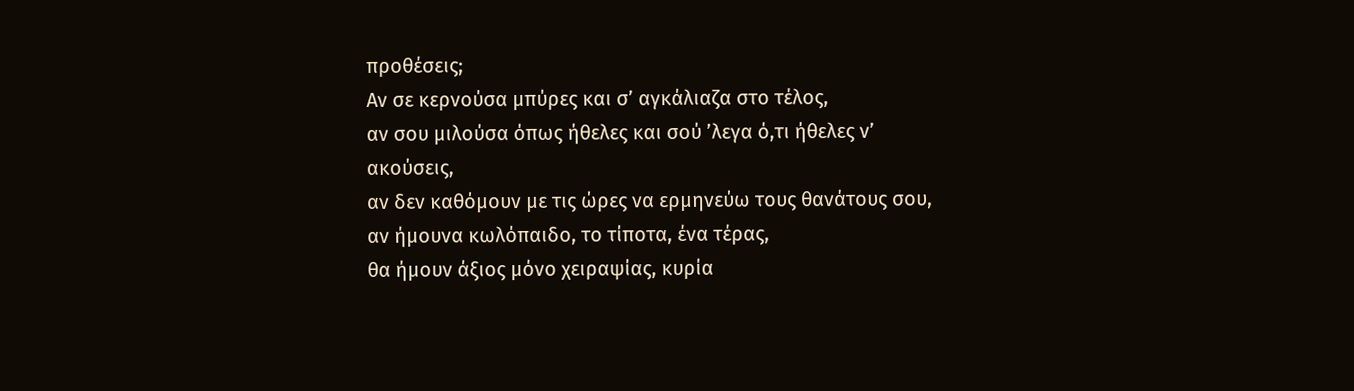προθέσεις;
Αν σε κερνούσα μπύρες και σ’ αγκάλιαζα στο τέλος,
αν σου μιλούσα όπως ήθελες και σού ’λεγα ό,τι ήθελες ν’
ακούσεις,
αν δεν καθόμουν με τις ώρες να ερμηνεύω τους θανάτους σου,
αν ήμουνα κωλόπαιδο, το τίποτα, ένα τέρας,
θα ήμουν άξιος μόνο χειραψίας, κυρία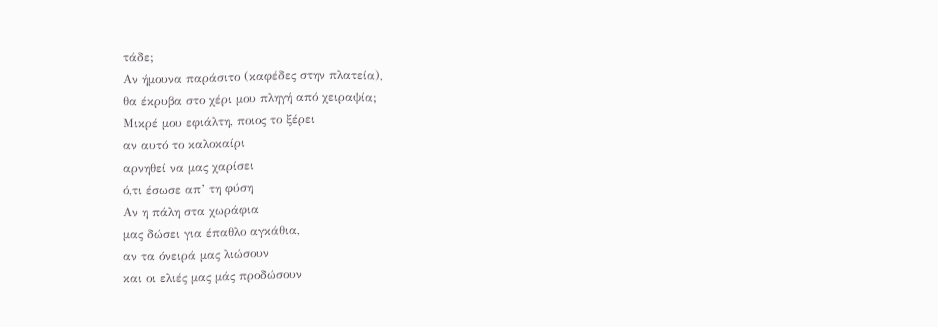τάδε;
Αν ήμουνα παράσιτο (καφέδες στην πλατεία),
θα έκρυβα στο χέρι μου πληγή από χειραψία;
Μικρέ μου εφιάλτη, ποιος το ξέρει
αν αυτό το καλοκαίρι
αρνηθεί να μας χαρίσει
ό,τι έσωσε απ’ τη φύση
Αν η πάλη στα χωράφια
μας δώσει για έπαθλο αγκάθια,
αν τα όνειρά μας λιώσουν
και οι ελιές μας μάς προδώσουν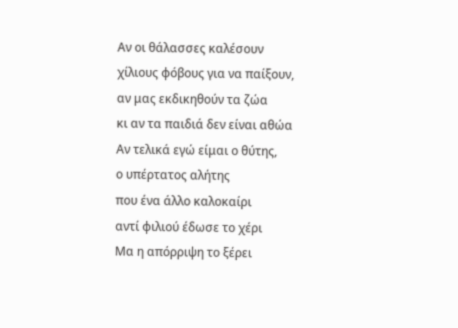Αν οι θάλασσες καλέσουν
χίλιους φόβους για να παίξουν,
αν μας εκδικηθούν τα ζώα
κι αν τα παιδιά δεν είναι αθώα
Αν τελικά εγώ είμαι ο θύτης,
ο υπέρτατος αλήτης
που ένα άλλο καλοκαίρι
αντί φιλιού έδωσε το χέρι
Μα η απόρριψη το ξέρει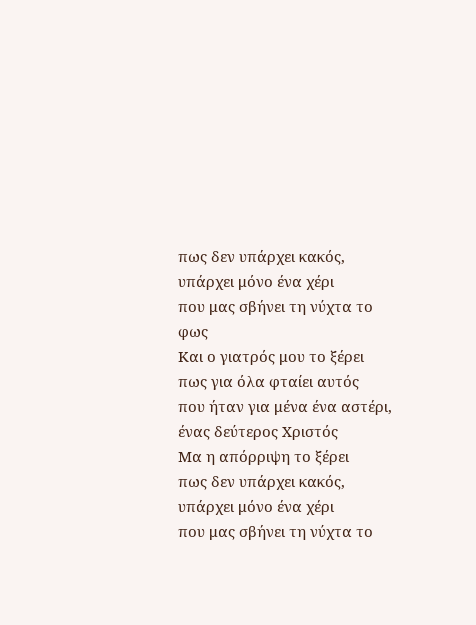πως δεν υπάρχει κακός,
υπάρχει μόνο ένα χέρι
που μας σβήνει τη νύχτα το φως
Και ο γιατρός μου το ξέρει
πως για όλα φταίει αυτός
που ήταν για μένα ένα αστέρι,
ένας δεύτερος Χριστός
Μα η απόρριψη το ξέρει
πως δεν υπάρχει κακός,
υπάρχει μόνο ένα χέρι
που μας σβήνει τη νύχτα το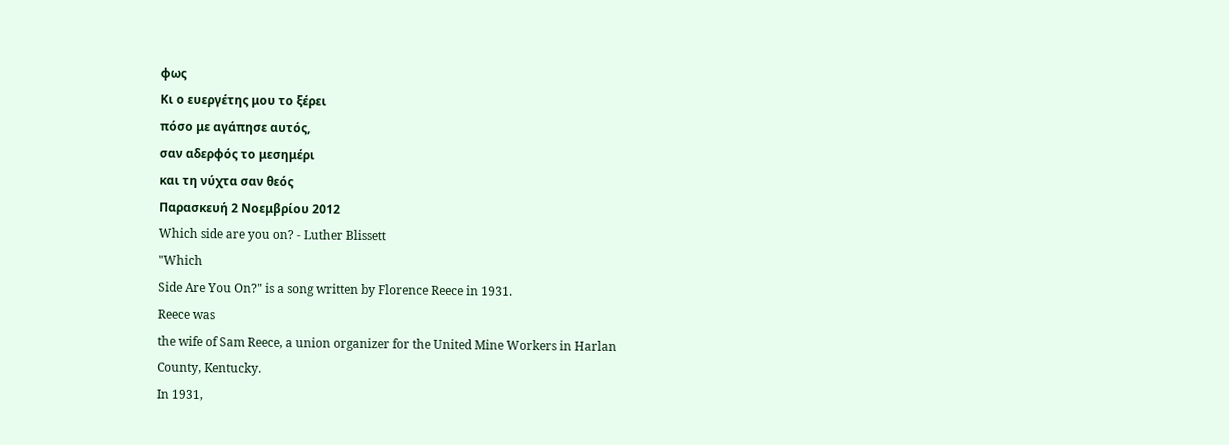φως
Κι ο ευεργέτης μου το ξέρει
πόσο με αγάπησε αυτός,
σαν αδερφός το μεσημέρι
και τη νύχτα σαν θεός
Παρασκευή 2 Νοεμβρίου 2012
Which side are you on? - Luther Blissett
"Which
Side Are You On?" is a song written by Florence Reece in 1931.
Reece was
the wife of Sam Reece, a union organizer for the United Mine Workers in Harlan
County, Kentucky.
In 1931,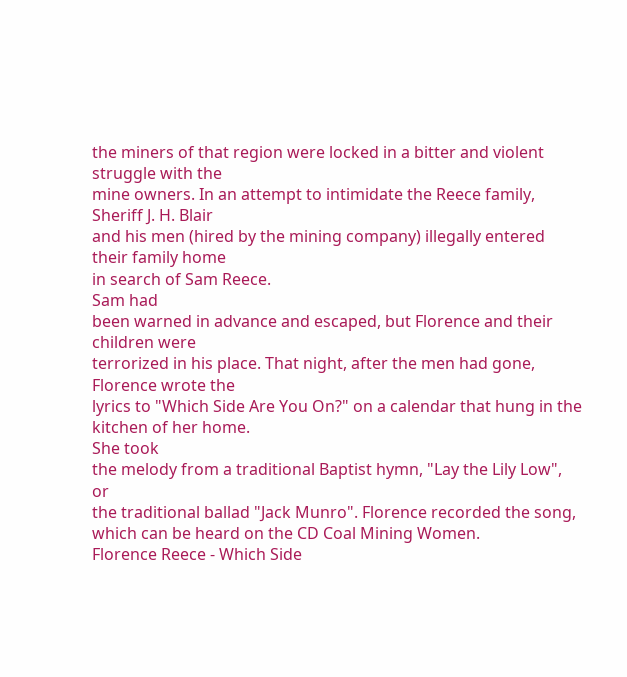the miners of that region were locked in a bitter and violent struggle with the
mine owners. In an attempt to intimidate the Reece family, Sheriff J. H. Blair
and his men (hired by the mining company) illegally entered their family home
in search of Sam Reece.
Sam had
been warned in advance and escaped, but Florence and their children were
terrorized in his place. That night, after the men had gone, Florence wrote the
lyrics to "Which Side Are You On?" on a calendar that hung in the
kitchen of her home.
She took
the melody from a traditional Baptist hymn, "Lay the Lily Low", or
the traditional ballad "Jack Munro". Florence recorded the song,
which can be heard on the CD Coal Mining Women.
Florence Reece - Which Side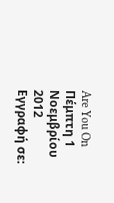Are You On
Πέμπτη 1 Νοεμβρίου 2012
Εγγραφή σε: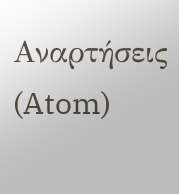Αναρτήσεις (Atom)